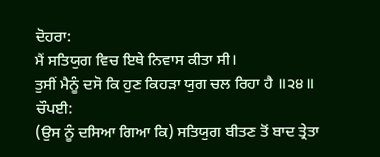ਦੋਹਰਾ:
ਮੈਂ ਸਤਿਯੁਗ ਵਿਚ ਇਥੇ ਨਿਵਾਸ ਕੀਤਾ ਸੀ।
ਤੁਸੀਂ ਮੈਨੂੰ ਦਸੋ ਕਿ ਹੁਣ ਕਿਹੜਾ ਯੁਗ ਚਲ ਰਿਹਾ ਹੈ ॥੨੪॥
ਚੌਪਈ:
(ਉਸ ਨੂੰ ਦਸਿਆ ਗਿਆ ਕਿ) ਸਤਿਯੁਗ ਬੀਤਣ ਤੋਂ ਬਾਦ ਤ੍ਰੇਤਾ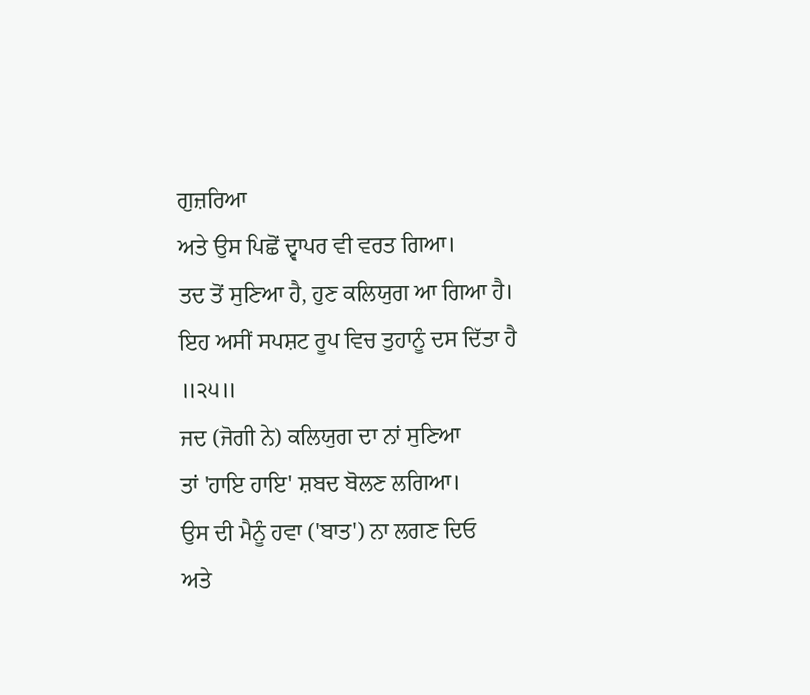ਗੁਜ਼ਰਿਆ
ਅਤੇ ਉਸ ਪਿਛੋਂ ਦ੍ਵਾਪਰ ਵੀ ਵਰਤ ਗਿਆ।
ਤਦ ਤੋਂ ਸੁਣਿਆ ਹੈ, ਹੁਣ ਕਲਿਯੁਗ ਆ ਗਿਆ ਹੈ।
ਇਹ ਅਸੀਂ ਸਪਸ਼ਟ ਰੂਪ ਵਿਚ ਤੁਹਾਨੂੰ ਦਸ ਦਿੱਤਾ ਹੈ ॥੨੫॥
ਜਦ (ਜੋਗੀ ਨੇ) ਕਲਿਯੁਗ ਦਾ ਨਾਂ ਸੁਣਿਆ
ਤਾਂ 'ਹਾਇ ਹਾਇ' ਸ਼ਬਦ ਬੋਲਣ ਲਗਿਆ।
ਉਸ ਦੀ ਮੈਨੂੰ ਹਵਾ ('ਬਾਤ') ਨਾ ਲਗਣ ਦਿਓ
ਅਤੇ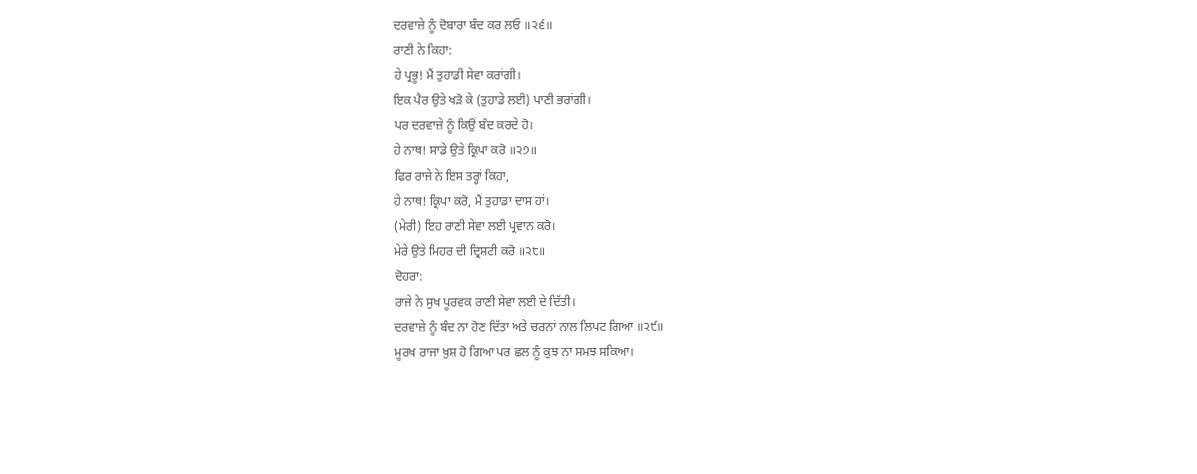ਦਰਵਾਜ਼ੇ ਨੂੰ ਦੋਬਾਰਾ ਬੰਦ ਕਰ ਲਓ ॥੨੬॥
ਰਾਣੀ ਨੇ ਕਿਹਾ:
ਹੇ ਪ੍ਰਭੂ! ਮੈਂ ਤੁਹਾਡੀ ਸੇਵਾ ਕਰਾਂਗੀ।
ਇਕ ਪੈਰ ਉਤੇ ਖੜੋ ਕੇ (ਤੁਹਾਡੇ ਲਈ) ਪਾਣੀ ਭਰਾਂਗੀ।
ਪਰ ਦਰਵਾਜ਼ੇ ਨੂੰ ਕਿਉਂ ਬੰਦ ਕਰਦੇ ਹੋ।
ਹੇ ਨਾਥ! ਸਾਡੇ ਉਤੇ ਕ੍ਰਿਪਾ ਕਰੋ ॥੨੭॥
ਫਿਰ ਰਾਜੇ ਨੇ ਇਸ ਤਰ੍ਹਾਂ ਕਿਹਾ,
ਹੇ ਨਾਥ! ਕ੍ਰਿਪਾ ਕਰੋ, ਮੈਂ ਤੁਹਾਡਾ ਦਾਸ ਹਾਂ।
(ਮੇਰੀ) ਇਹ ਰਾਣੀ ਸੇਵਾ ਲਈ ਪ੍ਰਵਾਨ ਕਰੋ।
ਮੇਰੇ ਉਤੇ ਮਿਹਰ ਦੀ ਦ੍ਰਿਸ਼ਟੀ ਕਰੋ ॥੨੮॥
ਦੋਹਰਾ:
ਰਾਜੇ ਨੇ ਸੁਖ ਪੂਰਵਕ ਰਾਣੀ ਸੇਵਾ ਲਈ ਦੇ ਦਿੱਤੀ।
ਦਰਵਾਜ਼ੇ ਨੂੰ ਬੰਦ ਨਾ ਹੋਣ ਦਿੱਤਾ ਅਤੇ ਚਰਨਾਂ ਨਾਲ ਲਿਪਟ ਗਿਆ ॥੨੯॥
ਮੂਰਖ ਰਾਜਾ ਖ਼ੁਸ਼ ਹੋ ਗਿਆ ਪਰ ਛਲ ਨੂੰ ਕੁਝ ਨਾ ਸਮਝ ਸਕਿਆ।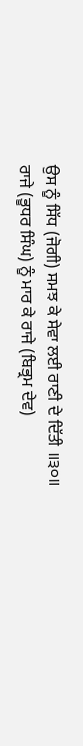ਉਸ ਨੂੰ ਸਿੱਧ (ਜੋਗੀ) ਸਮਝ ਕੇ ਸੇਵਾ ਲਈ ਰਾਣੀ ਦੇ ਦਿੱਤੀ ॥੩੦॥
ਰਾਜੇ (ਭੂਧਰ ਸਿੰਘ) ਨੂੰ ਮਾਰ ਕੇ ਰਾਜੇ (ਬਿਭ੍ਰਮ ਦੇਵ)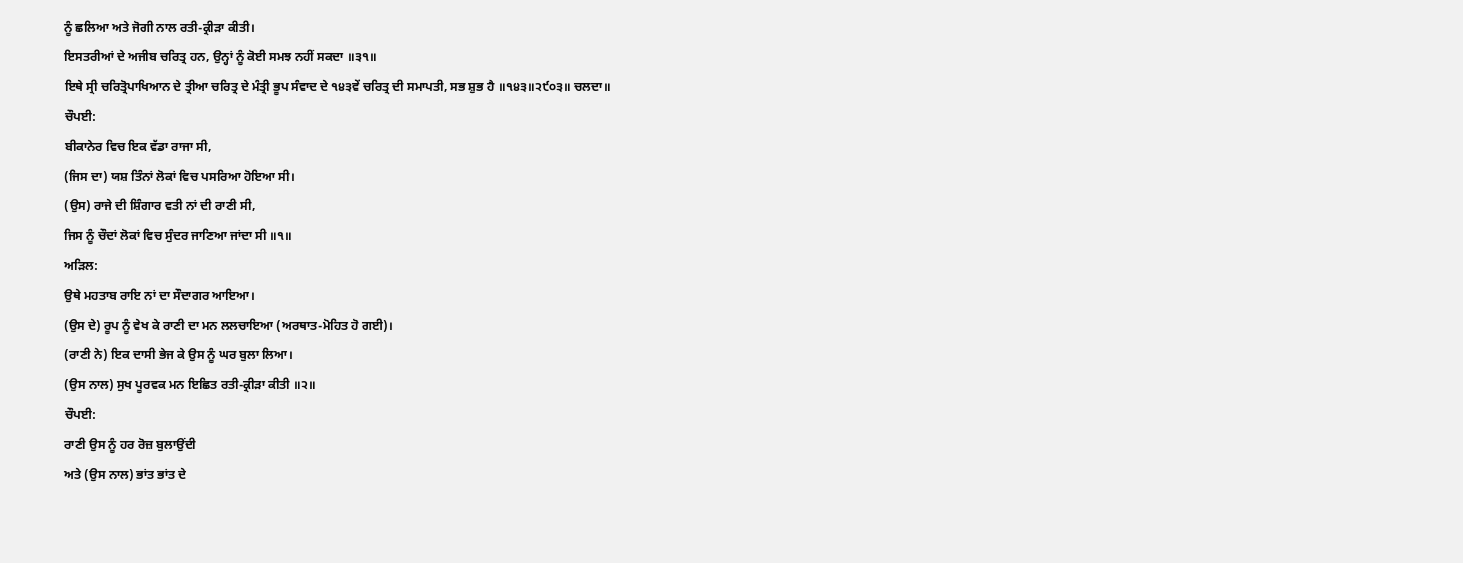ਨੂੰ ਛਲਿਆ ਅਤੇ ਜੋਗੀ ਨਾਲ ਰਤੀ-ਕ੍ਰੀੜਾ ਕੀਤੀ।
ਇਸਤਰੀਆਂ ਦੇ ਅਜੀਬ ਚਰਿਤ੍ਰ ਹਨ, ਉਨ੍ਹਾਂ ਨੂੰ ਕੋਈ ਸਮਝ ਨਹੀਂ ਸਕਦਾ ॥੩੧॥
ਇਥੇ ਸ੍ਰੀ ਚਰਿਤ੍ਰੋਪਾਖਿਆਨ ਦੇ ਤ੍ਰੀਆ ਚਰਿਤ੍ਰ ਦੇ ਮੰਤ੍ਰੀ ਭੂਪ ਸੰਵਾਦ ਦੇ ੧੪੩ਵੇਂ ਚਰਿਤ੍ਰ ਦੀ ਸਮਾਪਤੀ, ਸਭ ਸ਼ੁਭ ਹੈ ॥੧੪੩॥੨੯੦੩॥ ਚਲਦਾ॥
ਚੌਪਈ:
ਬੀਕਾਨੇਰ ਵਿਚ ਇਕ ਵੱਡਾ ਰਾਜਾ ਸੀ,
(ਜਿਸ ਦਾ) ਯਸ਼ ਤਿੰਨਾਂ ਲੋਕਾਂ ਵਿਚ ਪਸਰਿਆ ਹੋਇਆ ਸੀ।
(ਉਸ) ਰਾਜੇ ਦੀ ਸ਼ਿੰਗਾਰ ਵਤੀ ਨਾਂ ਦੀ ਰਾਣੀ ਸੀ,
ਜਿਸ ਨੂੰ ਚੌਦਾਂ ਲੋਕਾਂ ਵਿਚ ਸੁੰਦਰ ਜਾਣਿਆ ਜਾਂਦਾ ਸੀ ॥੧॥
ਅੜਿਲ:
ਉਥੇ ਮਹਤਾਬ ਰਾਇ ਨਾਂ ਦਾ ਸੌਦਾਗਰ ਆਇਆ।
(ਉਸ ਦੇ) ਰੂਪ ਨੂੰ ਵੇਖ ਕੇ ਰਾਣੀ ਦਾ ਮਨ ਲਲਚਾਇਆ (ਅਰਥਾਤ-ਮੋਹਿਤ ਹੋ ਗਈ)।
(ਰਾਣੀ ਨੇ) ਇਕ ਦਾਸੀ ਭੇਜ ਕੇ ਉਸ ਨੂੰ ਘਰ ਬੁਲਾ ਲਿਆ।
(ਉਸ ਨਾਲ) ਸੁਖ ਪੂਰਵਕ ਮਨ ਇਛਿਤ ਰਤੀ-ਕ੍ਰੀੜਾ ਕੀਤੀ ॥੨॥
ਚੌਪਈ:
ਰਾਣੀ ਉਸ ਨੂੰ ਹਰ ਰੋਜ਼ ਬੁਲਾਉਂਦੀ
ਅਤੇ (ਉਸ ਨਾਲ) ਭਾਂਤ ਭਾਂਤ ਦੇ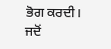ਭੋਗ ਕਰਦੀ।
ਜਦੋਂ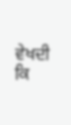ਵੇਖਦੀ ਕਿ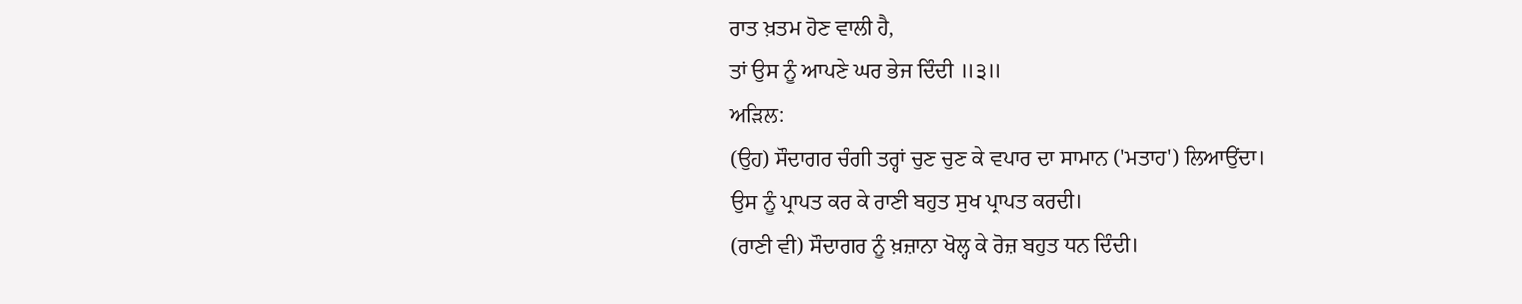ਰਾਤ ਖ਼ਤਮ ਹੋਣ ਵਾਲੀ ਹੈ,
ਤਾਂ ਉਸ ਨੂੰ ਆਪਣੇ ਘਰ ਭੇਜ ਦਿੰਦੀ ॥੩॥
ਅੜਿਲ:
(ਉਹ) ਸੌਦਾਗਰ ਚੰਗੀ ਤਰ੍ਹਾਂ ਚੁਣ ਚੁਣ ਕੇ ਵਪਾਰ ਦਾ ਸਾਮਾਨ ('ਮਤਾਹ') ਲਿਆਉਂਦਾ।
ਉਸ ਨੂੰ ਪ੍ਰਾਪਤ ਕਰ ਕੇ ਰਾਣੀ ਬਹੁਤ ਸੁਖ ਪ੍ਰਾਪਤ ਕਰਦੀ।
(ਰਾਣੀ ਵੀ) ਸੌਦਾਗਰ ਨੂੰ ਖ਼ਜ਼ਾਨਾ ਖੋਲ੍ਹ ਕੇ ਰੋਜ਼ ਬਹੁਤ ਧਨ ਦਿੰਦੀ।